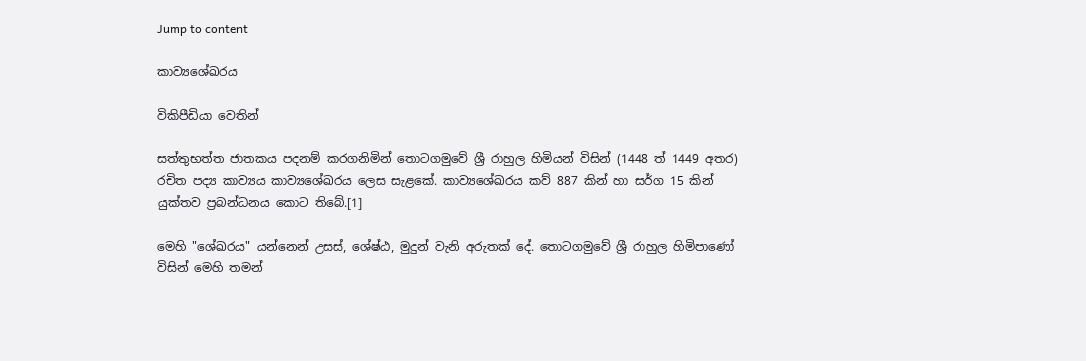Jump to content

කාව්‍යශේඛරය

විකිපීඩියා වෙතින්

සත්තුභත්ත ජාතකය පදනම් කරගනිමින් තොටගමුවේ ශ්‍රී රාහුල හිමියන් විසින් (1448 ත් 1449 අතර) රචිත පද්‍ය කාව්‍යය කාව්‍යශේඛරය ලෙස සැළකේ. කාව්‍යශේඛරය කව් 887 කින් හා සර්ග 15 කින් යුක්තව ප්‍රබන්ධනය කොට තිබේ.[1]

මෙහි "ශේඛරය" යන්නෙන් උසස්, ශේෂ්ඨ, මුදුන් වැනි අරුතක් දේ. තොටගමුවේ ශ්‍රී රාහුල හිමිපාණෝ විසින් මෙහි තමන්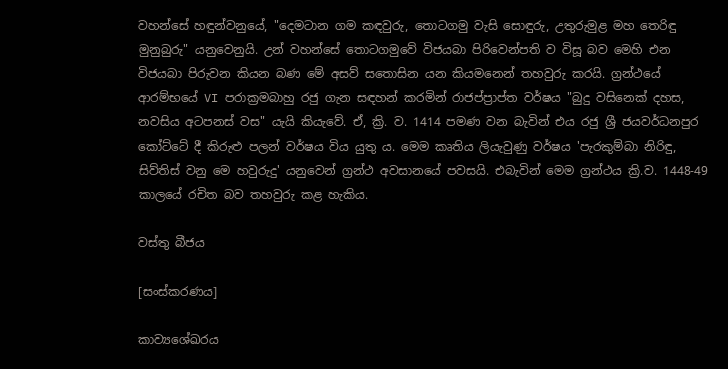වහන්සේ හඳුන්වනුයේ, "දෙමටාන ගම කඳවුරු, තොටගමු වැසි සොඳුරු, උතුරුමුළ මහ තෙරිඳු මුනුබුරු" යනුවෙනුයි. උන් වහන්සේ තොටගමුවේ විජයබා පිරිවෙන්පති ව විසූ බව මෙහි එන විජයබා පිරුවන කියන බණ මේ අසව් සතොසින යන කියමනෙන් තහවුරු කරයි. ග්‍රන්ථයේ ආරම්භයේ VI පරාක්‍රමබාහු රජු ගැන සඳහන් කරමින් රාජප්ප්‍රාප්ත වර්ෂය "බුදු වසිනෙක් දහස, නවසිය අටපනස් වස" යැයි කියැවේ. ඒ, ක්‍රි. ව. 1414 පමණ වන බැවින් එය රජු ශ්‍රී ජයවර්ධනපුර කෝට්ටේ දී කිරුළු පලන් වර්ෂය විය යුතු ය. මෙම කෘතිය ලියැවුණු වර්ෂය 'පැරකුම්බා නිරිඳු, සිව්තිස් වනු මෙ හවුරුදු' යනුවෙන් ග්‍රන්ථ අවසානයේ පවසයි. එබැවින් මෙම ග්‍රන්ථය ක්‍රි.ව. 1448-49 කාලයේ රචිත බව තහවුරු කළ හැකිය.

වස්තු බීජය

[සංස්කරණය]

කාව්‍යශේඛරය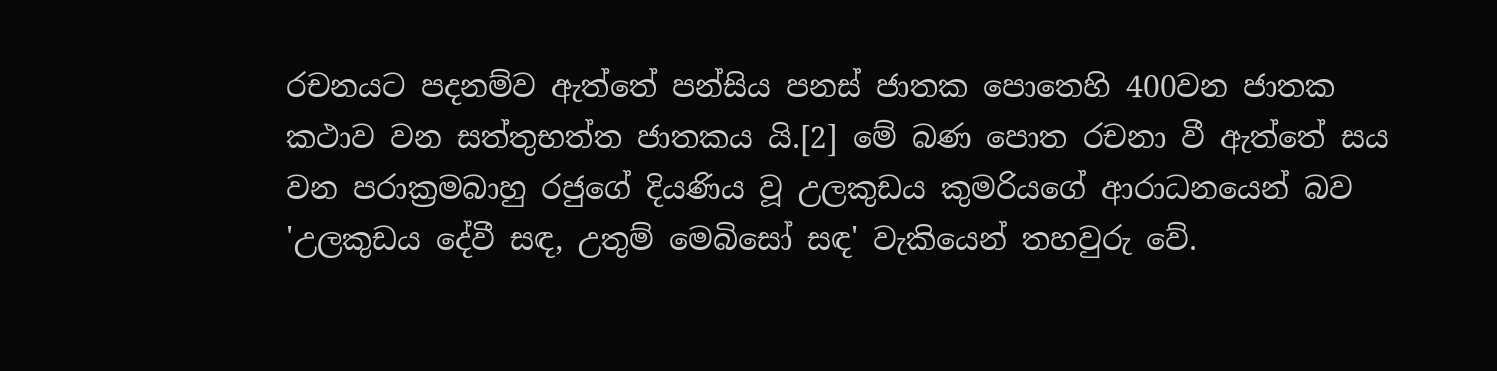රචනයට පදනම්ව ඇත්තේ පන්සිය පනස් ජාතක පොතෙහි 400වන ජාතක කථාව වන සත්තුභත්ත ජාතකය යි.[2] මේ බණ පොත රචනා වී ඇත්තේ සය වන පරාක්‍රමබාහු රජුගේ දියණිය වූ උලකුඩය කුමරියගේ ආරාධනයෙන් බව 'උලකුඩය දේවී සඳ, උතුම් මෙබිසෝ සඳ' වැකියෙන් තහවුරු වේ.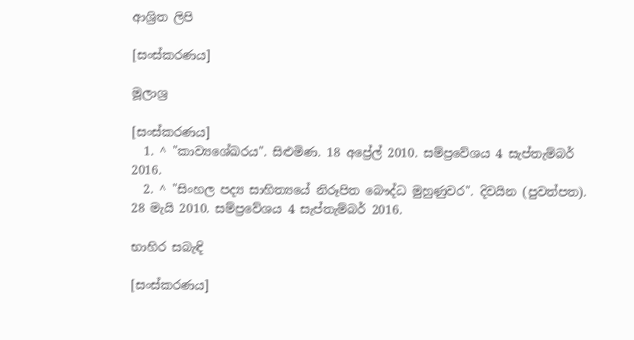ආශ්‍රිත ලිපි

[සංස්කරණය]

මූලාශ්‍ර

[සංස්කරණය]
  1. ^ "කාව්‍යශේඛරය". සිළුමිණ. 18 අප්‍රේල් 2010. සම්ප්‍රවේශය 4 සැප්තැම්බර් 2016.
  2. ^ "සිංහල පද්‍ය සාහිත්‍යයේ නිරූපිත බෞද්ධ මුහුණුවර". දිවයින (පුවත්පත). 28 මැයි 2010. සම්ප්‍රවේශය 4 සැප්තැම්බර් 2016.

භාහිර සබැඳි

[සංස්කරණය]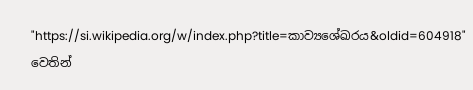"https://si.wikipedia.org/w/index.php?title=කාව්‍යශේඛරය&oldid=604918" වෙතින්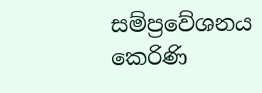සම්ප්‍රවේශනය කෙරිණි